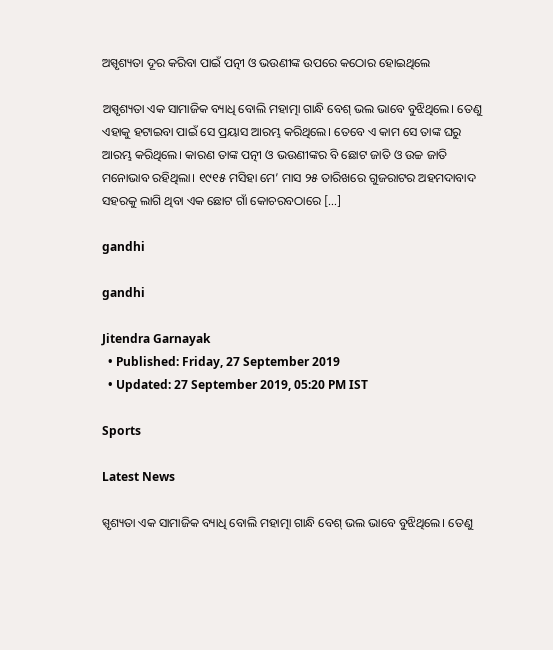ଅସ୍ପୃଶ୍ୟତା ଦୂର କରିବା ପାଇଁ ପତ୍ନୀ ଓ ଭଉଣୀଙ୍କ ଉପରେ କଠୋର ହୋଇଥିଲେ

ଅସ୍ପୃଶ୍ୟତା ଏକ ସାମାଜିକ ବ୍ୟାଧି ବୋଲି ମହାତ୍ମା ଗାନ୍ଧି ବେଶ୍ ଭଲ ଭାବେ ବୁଝିଥିଲେ। ତେଣୁ ଏହାକୁ ହଟାଇବା ପାଇଁ ସେ ପ୍ରୟାସ ଆରମ୍ଭ କରିଥିଲେ। ତେବେ ଏ କାମ ସେ ତାଙ୍କ ଘରୁ ଆରମ୍ଭ କରିଥିଲେ। କାରଣ ତାଙ୍କ ପତ୍ନୀ ଓ ଭଉଣୀଙ୍କର ବି ଛୋଟ ଜାତି ଓ ଉଚ୍ଚ ଜାତି ମନୋଭାବ ରହିଥିଲା। ୧୯୧୫ ମସିହା ମେ’ ମାସ ୨୫ ତାରିଖରେ ଗୁଜରାଟର ଅହମଦାବାଦ ସହରକୁ ଲାଗି ଥିବା ଏକ ଛୋଟ ଗାଁ କୋଚରବଠାରେ […]

gandhi

gandhi

Jitendra Garnayak
  • Published: Friday, 27 September 2019
  • Updated: 27 September 2019, 05:20 PM IST

Sports

Latest News

ସ୍ପୃଶ୍ୟତା ଏକ ସାମାଜିକ ବ୍ୟାଧି ବୋଲି ମହାତ୍ମା ଗାନ୍ଧି ବେଶ୍ ଭଲ ଭାବେ ବୁଝିଥିଲେ। ତେଣୁ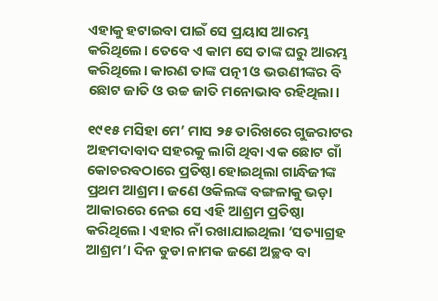ଏହାକୁ ହଟାଇବା ପାଇଁ ସେ ପ୍ରୟାସ ଆରମ୍ଭ କରିଥିଲେ। ତେବେ ଏ କାମ ସେ ତାଙ୍କ ଘରୁ ଆରମ୍ଭ କରିଥିଲେ। କାରଣ ତାଙ୍କ ପତ୍ନୀ ଓ ଭଉଣୀଙ୍କର ବି ଛୋଟ ଜାତି ଓ ଉଚ୍ଚ ଜାତି ମନୋଭାବ ରହିଥିଲା।

୧୯୧୫ ମସିହା ମେ’ ମାସ ୨୫ ତାରିଖରେ ଗୁଜରାଟର ଅହମଦାବାଦ ସହରକୁ ଲାଗି ଥିବା ଏକ ଛୋଟ ଗାଁ କୋଚରବଠାରେ ପ୍ରତିଷ୍ଠା ହୋଇଥିଲା ଗାନ୍ଧିଜୀଙ୍କ ପ୍ରଥମ ଆଶ୍ରମ। ଜଣେ ଓକିଲଙ୍କ ବଙ୍ଗଳାକୁ ଭଡ଼ା ଆକାରରେ ନେଇ ସେ ଏହି ଆଶ୍ରମ ପ୍ରତିଷ୍ଠା କରିଥିଲେ। ଏହାର ନାଁ ରଖାଯାଇଥିଲା ‘ସତ୍ୟାଗ୍ରହ ଆଶ୍ରମ’। ଦିନ ଡୁଡା ନାମକ ଜଣେ ଅଚ୍ଛବ ବା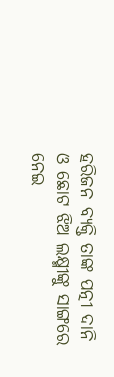ହରିଜନ ବ୍ୟକ୍ତି ତାଙ୍କ ପତ୍ନୀ ଦାନି ଓ ଛୋଟ ଝିଅ ଲକ୍ଷ୍ମୀଙ୍କୁ ସାଙ୍ଗରେ ନେଇ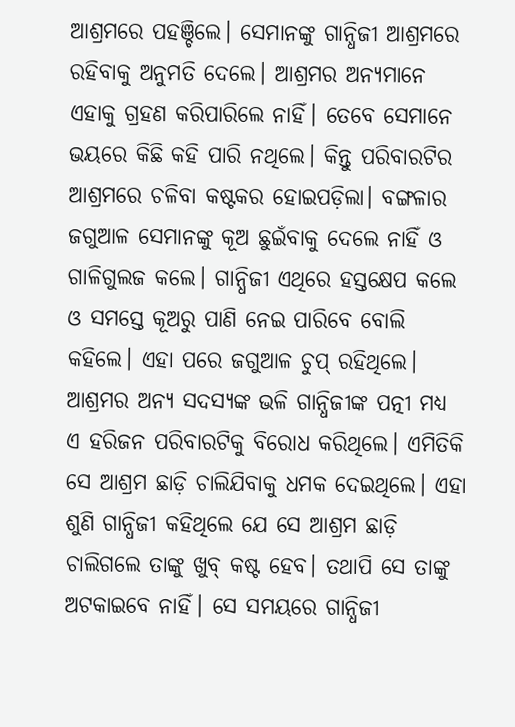ଆଶ୍ରମରେ ପହଞ୍ଚିଲେ। ସେମାନଙ୍କୁ ଗାନ୍ଧିଜୀ ଆଶ୍ରମରେ ରହିବାକୁ ଅନୁମତି ଦେଲେ। ଆଶ୍ରମର ଅନ୍ୟମାନେ ଏହାକୁ ଗ୍ରହଣ କରିପାରିଲେ ନାହିଁ। ତେବେ ସେମାନେ ଭୟରେ କିଛି କହି ପାରି ନଥିଲେ। କିନ୍ତୁ ପରିବାରଟିର ଆଶ୍ରମରେ ଚଳିବା କଷ୍ଟକର ହୋଇପଡ଼ିଲା। ବଙ୍ଗଳାର ଜଗୁଆଳ ସେମାନଙ୍କୁ କୂଅ ଛୁଇଁବାକୁ ଦେଲେ ନାହିଁ ଓ ଗାଳିଗୁଲଜ କଲେ। ଗାନ୍ଧିଜୀ ଏଥିରେ ହସ୍ତକ୍ଷେପ କଲେ ଓ ସମସ୍ତେ କୂଅରୁ ପାଣି ନେଇ ପାରିବେ ବୋଲି କହିଲେ। ଏହା ପରେ ଜଗୁଆଳ ଚୁପ୍ ରହିଥିଲେ। ଆଶ୍ରମର ଅନ୍ୟ ସଦସ୍ୟଙ୍କ ଭଳି ଗାନ୍ଧିଜୀଙ୍କ ପତ୍ନୀ ମଧ୍ୟ ଏ ହରିଜନ ପରିବାରଟିକୁ ବିରୋଧ କରିଥିଲେ। ଏମିତିକି ସେ ଆଶ୍ରମ ଛାଡ଼ି ଚାଲିଯିବାକୁ ଧମକ ଦେଇଥିଲେ। ଏହା ଶୁଣି ଗାନ୍ଧିଜୀ କହିଥିଲେ ଯେ ସେ ଆଶ୍ରମ ଛାଡ଼ି ଚାଲିଗଲେ ତାଙ୍କୁ ଖୁବ୍ କଷ୍ଟ ହେବ। ତଥାପି ସେ ତାଙ୍କୁ ଅଟକାଇବେ ନାହିଁ। ସେ ସମୟରେ ଗାନ୍ଧିଜୀ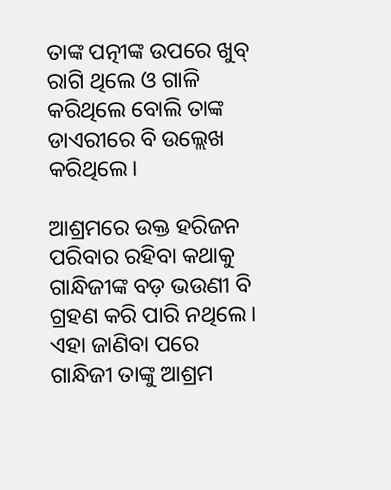ତାଙ୍କ ପତ୍ନୀଙ୍କ ଉପରେ ଖୁବ୍ ରାଗି ଥିଲେ ଓ ଗାଳି କରିଥିଲେ ବୋଲି ତାଙ୍କ ଡାଏରୀରେ ବି ଉଲ୍ଲେଖ କରିଥିଲେ।

ଆଶ୍ରମରେ ଉକ୍ତ ହରିଜନ ପରିବାର ରହିବା କଥାକୁ ଗାନ୍ଧିଜୀଙ୍କ ବଡ଼ ଭଉଣୀ ବି ଗ୍ରହଣ କରି ପାରି ନଥିଲେ। ଏହା ଜାଣିବା ପରେ ଗାନ୍ଧିଜୀ ତାଙ୍କୁ ଆଶ୍ରମ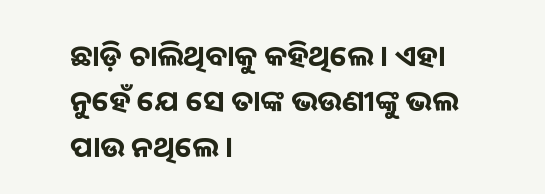ଛାଡ଼ି ଚାଲିଥିବାକୁ କହିଥିଲେ। ଏହା ନୁହେଁ ଯେ ସେ ତାଙ୍କ ଭଉଣୀଙ୍କୁ ଭଲ ପାଉ ନଥିଲେ।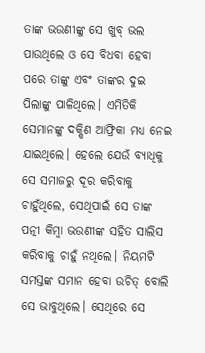ତାଙ୍କ ଭଉଣୀଙ୍କୁ ସେ ଖୁବ୍ ଭଲ ପାଉଥିଲେ ଓ ସେ ବିଧବା ହେବା ପରେ ତାଙ୍କୁ ଏବଂ ତାଙ୍କର ଦୁଇ ପିଲାଙ୍କୁ ପାଳିଥିଲେ। ଏମିତିକି ସେମାନଙ୍କୁ ଦକ୍ଷିଣ ଆଫ୍ରିକା ମଧ୍ୟ ନେଇ ଯାଇଥିଲେ। ହେଲେ ଯେଉଁ ବ୍ୟାଧିକୁ ସେ ସମାଜରୁ ଦୂର କରିବାକୁ ଚାହୁଁଥିଲେ, ସେଥିପାଇଁ ସେ ତାଙ୍କ ପତ୍ନୀ କିମ୍ବା ଭଉଣୀଙ୍କ ସହିତ ସାଲିସ କରିବାକୁ ଚାହୁଁ ନଥିଲେ। ନିୟମଟି ସମସ୍ତଙ୍କ ସମାନ ହେବା ଉଚିତ୍ ବୋଲି ସେ ଭାବୁଥିଲେ। ସେଥିରେ ସେ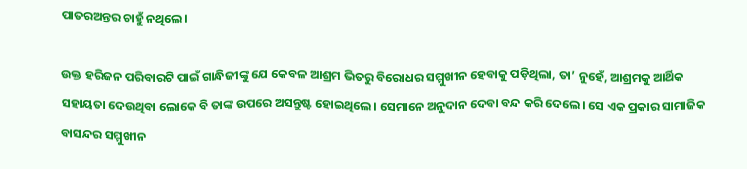ପାତରଅନ୍ତର ଚାହୁଁ ନଥିଲେ।

ଉକ୍ତ ହରିଜନ ପରିବାରଟି ପାଇଁ ଗାନ୍ଧିଜୀଙ୍କୁ ଯେ କେବଳ ଆଶ୍ରମ ଭିତରୁ ବିରୋଧର ସମ୍ମୁଖୀନ ହେବାକୁ ପଡ଼ିଥିଲା, ତା’ ନୁହେଁ, ଆଶ୍ରମକୁ ଆର୍ଥିକ ସହାୟତା ଦେଉଥିବା ଲୋକେ ବି ତାଙ୍କ ଉପରେ ଅସନ୍ତୁଷ୍ଟ ହୋଇଥିଲେ। ସେମାନେ ଅନୁଦାନ ଦେବା ବନ୍ଦ କରି ଦେଲେ। ସେ ଏକ ପ୍ରକାର ସାମାଜିକ ବାସନ୍ଦର ସମ୍ମୁଖୀନ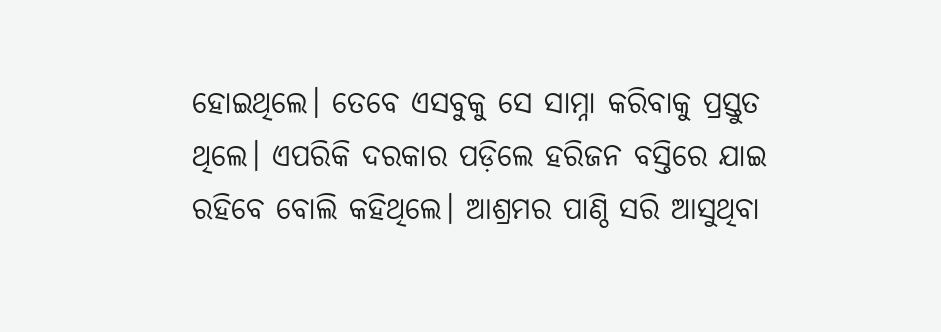ହୋଇଥିଲେ। ତେବେ ଏସବୁକୁ ସେ ସାମ୍ନା କରିବାକୁ ପ୍ରସ୍ତୁତ ଥିଲେ। ଏପରିକି ଦରକାର ପଡ଼ିଲେ ହରିଜନ ବସ୍ତିରେ ଯାଇ ରହିବେ ବୋଲି କହିଥିଲେ। ଆଶ୍ରମର ପାଣ୍ଠି ସରି ଆସୁଥିବା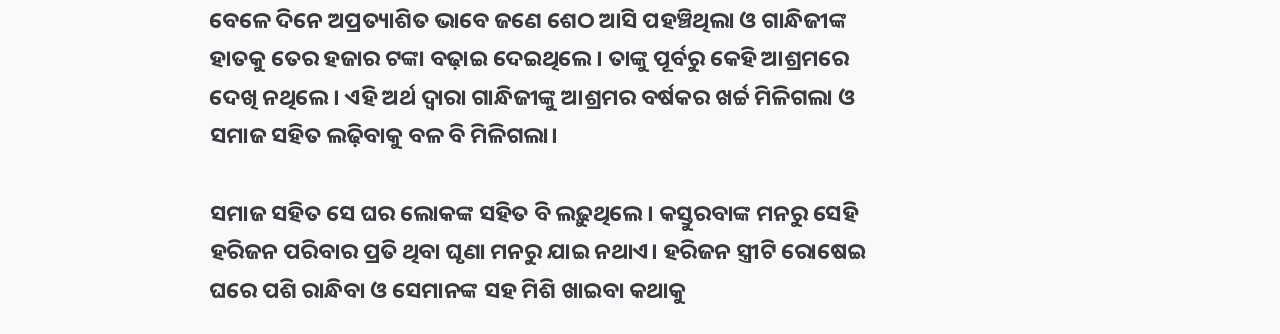ବେଳେ ଦିନେ ଅପ୍ରତ୍ୟାଶିତ ଭାବେ ଜଣେ ଶେଠ ଆସି ପହଞ୍ଚିଥିଲା ଓ ଗାନ୍ଧିଜୀଙ୍କ ହାତକୁ ତେର ହଜାର ଟଙ୍କା ବଢ଼ାଇ ଦେଇଥିଲେ। ତାଙ୍କୁ ପୂର୍ବରୁ କେହି ଆଶ୍ରମରେ ଦେଖି ନଥିଲେ। ଏହି ଅର୍ଥ ଦ୍ୱାରା ଗାନ୍ଧିଜୀଙ୍କୁ ଆଶ୍ରମର ବର୍ଷକର ଖର୍ଚ୍ଚ ମିଳିଗଲା ଓ ସମାଜ ସହିତ ଲଢ଼ିବାକୁ ବଳ ବି ମିଳିଗଲା।

ସମାଜ ସହିତ ସେ ଘର ଲୋକଙ୍କ ସହିତ ବି ଲଢ଼ୁଥିଲେ। କସ୍ତୁରବାଙ୍କ ମନରୁ ସେହି ହରିଜନ ପରିବାର ପ୍ରତି ଥିବା ଘୃଣା ମନରୁ ଯାଇ ନଥାଏ। ହରିଜନ ସ୍ତ୍ରୀଟି ରୋଷେଇ ଘରେ ପଶି ରାନ୍ଧିବା ଓ ସେମାନଙ୍କ ସହ ମିଶି ଖାଇବା କଥାକୁ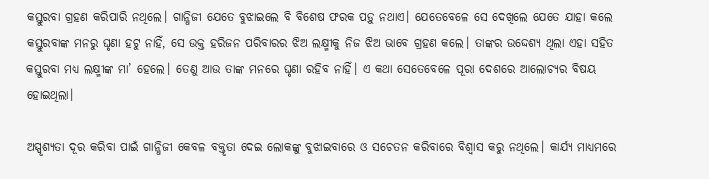କସ୍ତୁରବା ଗ୍ରହଣ କରିପାରି ନଥିଲେ। ଗାନ୍ଧିଜୀ ଯେତେ ବୁଝାଇଲେ ବି ବିଶେଷ ଫରକ ପଡ଼ୁ ନଥାଏ। ଯେତେବେଳେ ସେ ଦେଖିଲେ ଯେତେ ଯାହା କଲେ କସ୍ତୁରବାଙ୍କ ମନରୁ ଘୃଣା ହଟୁ ନାହିଁ, ସେ ଉକ୍ତ ହରିଜନ ପରିବାରର ଝିଅ ଲକ୍ଷ୍ମୀକୁ ନିଜ ଝିଅ ଭାବେ ଗ୍ରହଣ କଲେ। ତାଙ୍କର ଉଦ୍ଦେଶ୍ୟ ଥିଲା ଏହା ସହିତ କସ୍ତୁରବା ମଧ୍ୟ ଲକ୍ଷ୍ମୀଙ୍କ ମା’ ହେଲେ। ତେଣୁ ଆଉ ତାଙ୍କ ମନରେ ଘୃଣା ରହିବ ନାହିଁ। ଏ କଥା ସେତେବେଳେ ପୂରା ଦେଶରେ ଆଲୋଚ୍ୟର ବିଷୟ ହୋଇଥିଲା।

ଅସ୍ପୃଶ୍ୟତା ଦୂର କରିବା ପାଇଁ ଗାନ୍ଧିଜୀ କେବଳ ବକ୍ତୃତା ଦେଇ ଲୋକଙ୍କୁ ବୁଝାଇବାରେ ଓ ସଚେତନ କରିବାରେ ବିଶ୍ୱାସ କରୁ ନଥିଲେ। କାର୍ଯ୍ୟ ମାଧ୍ୟମରେ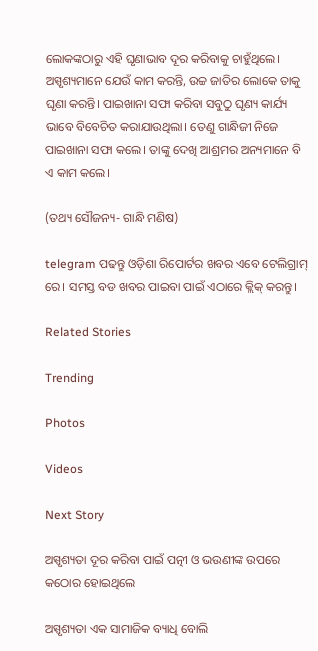ଲୋକଙ୍କଠାରୁ ଏହି ଘୃଣାଭାବ ଦୂର କରିବାକୁ ଚାହୁଁଥିଲେ। ଅସ୍ପୃଶ୍ୟମାନେ ଯେଉଁ କାମ କରନ୍ତି, ଉଚ୍ଚ ଜାତିର ଲୋକେ ତାକୁ ଘୃଣା କରନ୍ତି। ପାଇଖାନା ସଫା କରିବା ସବୁଠୁ ଘୃଣ୍ୟ କାର୍ଯ୍ୟ ଭାବେ ବିବେଚିତ କରାଯାଉଥିଲା। ତେଣୁ ଗାନ୍ଧିଜୀ ନିଜେ ପାଇଖାନା ସଫା କଲେ। ତାଙ୍କୁ ଦେଖି ଆଶ୍ରମର ଅନ୍ୟମାନେ ବି ଏ କାମ କଲେ।

(ତଥ୍ୟ ସୌଜନ୍ୟ- ଗାନ୍ଧି ମଣିଷ)

telegram ପଢନ୍ତୁ ଓଡ଼ିଶା ରିପୋର୍ଟର ଖବର ଏବେ ଟେଲିଗ୍ରାମ୍ ରେ। ସମସ୍ତ ବଡ ଖବର ପାଇବା ପାଇଁ ଏଠାରେ କ୍ଲିକ୍ କରନ୍ତୁ।

Related Stories

Trending

Photos

Videos

Next Story

ଅସ୍ପୃଶ୍ୟତା ଦୂର କରିବା ପାଇଁ ପତ୍ନୀ ଓ ଭଉଣୀଙ୍କ ଉପରେ କଠୋର ହୋଇଥିଲେ

ଅସ୍ପୃଶ୍ୟତା ଏକ ସାମାଜିକ ବ୍ୟାଧି ବୋଲି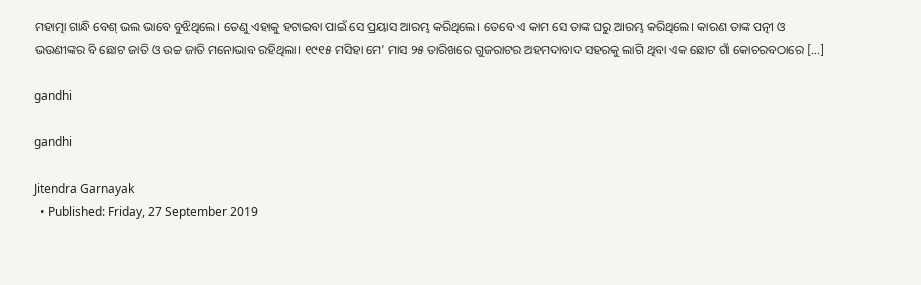ମହାତ୍ମା ଗାନ୍ଧି ବେଶ୍ ଭଲ ଭାବେ ବୁଝିଥିଲେ। ତେଣୁ ଏହାକୁ ହଟାଇବା ପାଇଁ ସେ ପ୍ରୟାସ ଆରମ୍ଭ କରିଥିଲେ। ତେବେ ଏ କାମ ସେ ତାଙ୍କ ଘରୁ ଆରମ୍ଭ କରିଥିଲେ। କାରଣ ତାଙ୍କ ପତ୍ନୀ ଓ ଭଉଣୀଙ୍କର ବି ଛୋଟ ଜାତି ଓ ଉଚ୍ଚ ଜାତି ମନୋଭାବ ରହିଥିଲା। ୧୯୧୫ ମସିହା ମେ’ ମାସ ୨୫ ତାରିଖରେ ଗୁଜରାଟର ଅହମଦାବାଦ ସହରକୁ ଲାଗି ଥିବା ଏକ ଛୋଟ ଗାଁ କୋଚରବଠାରେ […]

gandhi

gandhi

Jitendra Garnayak
  • Published: Friday, 27 September 2019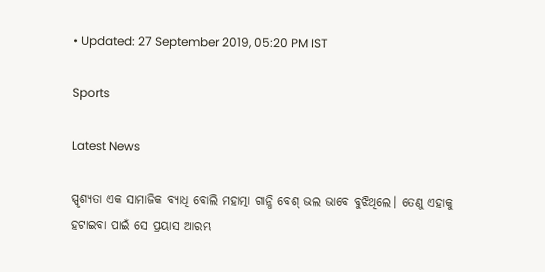• Updated: 27 September 2019, 05:20 PM IST

Sports

Latest News

ସ୍ପୃଶ୍ୟତା ଏକ ସାମାଜିକ ବ୍ୟାଧି ବୋଲି ମହାତ୍ମା ଗାନ୍ଧି ବେଶ୍ ଭଲ ଭାବେ ବୁଝିଥିଲେ। ତେଣୁ ଏହାକୁ ହଟାଇବା ପାଇଁ ସେ ପ୍ରୟାସ ଆରମ୍ଭ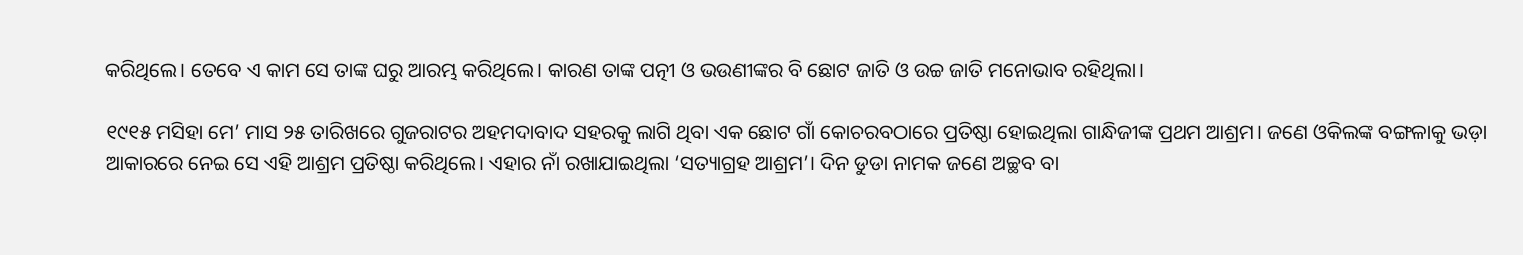କରିଥିଲେ। ତେବେ ଏ କାମ ସେ ତାଙ୍କ ଘରୁ ଆରମ୍ଭ କରିଥିଲେ। କାରଣ ତାଙ୍କ ପତ୍ନୀ ଓ ଭଉଣୀଙ୍କର ବି ଛୋଟ ଜାତି ଓ ଉଚ୍ଚ ଜାତି ମନୋଭାବ ରହିଥିଲା।

୧୯୧୫ ମସିହା ମେ’ ମାସ ୨୫ ତାରିଖରେ ଗୁଜରାଟର ଅହମଦାବାଦ ସହରକୁ ଲାଗି ଥିବା ଏକ ଛୋଟ ଗାଁ କୋଚରବଠାରେ ପ୍ରତିଷ୍ଠା ହୋଇଥିଲା ଗାନ୍ଧିଜୀଙ୍କ ପ୍ରଥମ ଆଶ୍ରମ। ଜଣେ ଓକିଲଙ୍କ ବଙ୍ଗଳାକୁ ଭଡ଼ା ଆକାରରେ ନେଇ ସେ ଏହି ଆଶ୍ରମ ପ୍ରତିଷ୍ଠା କରିଥିଲେ। ଏହାର ନାଁ ରଖାଯାଇଥିଲା ‘ସତ୍ୟାଗ୍ରହ ଆଶ୍ରମ’। ଦିନ ଡୁଡା ନାମକ ଜଣେ ଅଚ୍ଛବ ବା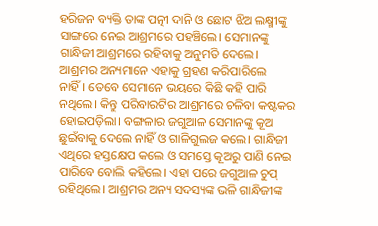ହରିଜନ ବ୍ୟକ୍ତି ତାଙ୍କ ପତ୍ନୀ ଦାନି ଓ ଛୋଟ ଝିଅ ଲକ୍ଷ୍ମୀଙ୍କୁ ସାଙ୍ଗରେ ନେଇ ଆଶ୍ରମରେ ପହଞ୍ଚିଲେ। ସେମାନଙ୍କୁ ଗାନ୍ଧିଜୀ ଆଶ୍ରମରେ ରହିବାକୁ ଅନୁମତି ଦେଲେ। ଆଶ୍ରମର ଅନ୍ୟମାନେ ଏହାକୁ ଗ୍ରହଣ କରିପାରିଲେ ନାହିଁ। ତେବେ ସେମାନେ ଭୟରେ କିଛି କହି ପାରି ନଥିଲେ। କିନ୍ତୁ ପରିବାରଟିର ଆଶ୍ରମରେ ଚଳିବା କଷ୍ଟକର ହୋଇପଡ଼ିଲା। ବଙ୍ଗଳାର ଜଗୁଆଳ ସେମାନଙ୍କୁ କୂଅ ଛୁଇଁବାକୁ ଦେଲେ ନାହିଁ ଓ ଗାଳିଗୁଲଜ କଲେ। ଗାନ୍ଧିଜୀ ଏଥିରେ ହସ୍ତକ୍ଷେପ କଲେ ଓ ସମସ୍ତେ କୂଅରୁ ପାଣି ନେଇ ପାରିବେ ବୋଲି କହିଲେ। ଏହା ପରେ ଜଗୁଆଳ ଚୁପ୍ ରହିଥିଲେ। ଆଶ୍ରମର ଅନ୍ୟ ସଦସ୍ୟଙ୍କ ଭଳି ଗାନ୍ଧିଜୀଙ୍କ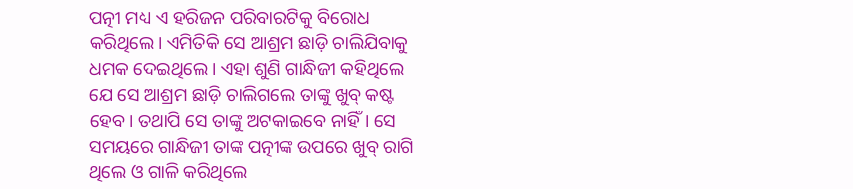ପତ୍ନୀ ମଧ୍ୟ ଏ ହରିଜନ ପରିବାରଟିକୁ ବିରୋଧ କରିଥିଲେ। ଏମିତିକି ସେ ଆଶ୍ରମ ଛାଡ଼ି ଚାଲିଯିବାକୁ ଧମକ ଦେଇଥିଲେ। ଏହା ଶୁଣି ଗାନ୍ଧିଜୀ କହିଥିଲେ ଯେ ସେ ଆଶ୍ରମ ଛାଡ଼ି ଚାଲିଗଲେ ତାଙ୍କୁ ଖୁବ୍ କଷ୍ଟ ହେବ। ତଥାପି ସେ ତାଙ୍କୁ ଅଟକାଇବେ ନାହିଁ। ସେ ସମୟରେ ଗାନ୍ଧିଜୀ ତାଙ୍କ ପତ୍ନୀଙ୍କ ଉପରେ ଖୁବ୍ ରାଗି ଥିଲେ ଓ ଗାଳି କରିଥିଲେ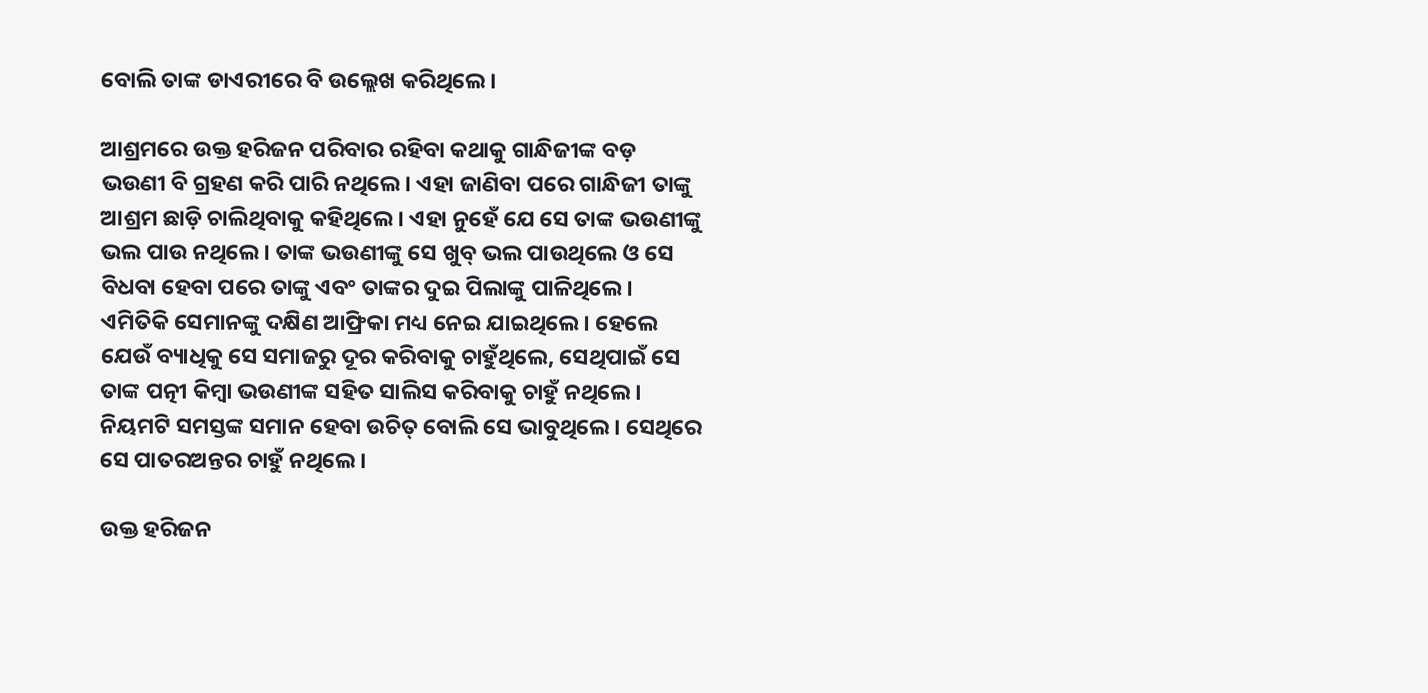ବୋଲି ତାଙ୍କ ଡାଏରୀରେ ବି ଉଲ୍ଲେଖ କରିଥିଲେ।

ଆଶ୍ରମରେ ଉକ୍ତ ହରିଜନ ପରିବାର ରହିବା କଥାକୁ ଗାନ୍ଧିଜୀଙ୍କ ବଡ଼ ଭଉଣୀ ବି ଗ୍ରହଣ କରି ପାରି ନଥିଲେ। ଏହା ଜାଣିବା ପରେ ଗାନ୍ଧିଜୀ ତାଙ୍କୁ ଆଶ୍ରମ ଛାଡ଼ି ଚାଲିଥିବାକୁ କହିଥିଲେ। ଏହା ନୁହେଁ ଯେ ସେ ତାଙ୍କ ଭଉଣୀଙ୍କୁ ଭଲ ପାଉ ନଥିଲେ। ତାଙ୍କ ଭଉଣୀଙ୍କୁ ସେ ଖୁବ୍ ଭଲ ପାଉଥିଲେ ଓ ସେ ବିଧବା ହେବା ପରେ ତାଙ୍କୁ ଏବଂ ତାଙ୍କର ଦୁଇ ପିଲାଙ୍କୁ ପାଳିଥିଲେ। ଏମିତିକି ସେମାନଙ୍କୁ ଦକ୍ଷିଣ ଆଫ୍ରିକା ମଧ୍ୟ ନେଇ ଯାଇଥିଲେ। ହେଲେ ଯେଉଁ ବ୍ୟାଧିକୁ ସେ ସମାଜରୁ ଦୂର କରିବାକୁ ଚାହୁଁଥିଲେ, ସେଥିପାଇଁ ସେ ତାଙ୍କ ପତ୍ନୀ କିମ୍ବା ଭଉଣୀଙ୍କ ସହିତ ସାଲିସ କରିବାକୁ ଚାହୁଁ ନଥିଲେ। ନିୟମଟି ସମସ୍ତଙ୍କ ସମାନ ହେବା ଉଚିତ୍ ବୋଲି ସେ ଭାବୁଥିଲେ। ସେଥିରେ ସେ ପାତରଅନ୍ତର ଚାହୁଁ ନଥିଲେ।

ଉକ୍ତ ହରିଜନ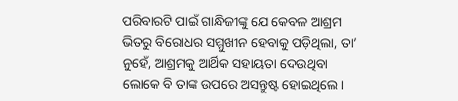ପରିବାରଟି ପାଇଁ ଗାନ୍ଧିଜୀଙ୍କୁ ଯେ କେବଳ ଆଶ୍ରମ ଭିତରୁ ବିରୋଧର ସମ୍ମୁଖୀନ ହେବାକୁ ପଡ଼ିଥିଲା, ତା’ ନୁହେଁ, ଆଶ୍ରମକୁ ଆର୍ଥିକ ସହାୟତା ଦେଉଥିବା ଲୋକେ ବି ତାଙ୍କ ଉପରେ ଅସନ୍ତୁଷ୍ଟ ହୋଇଥିଲେ।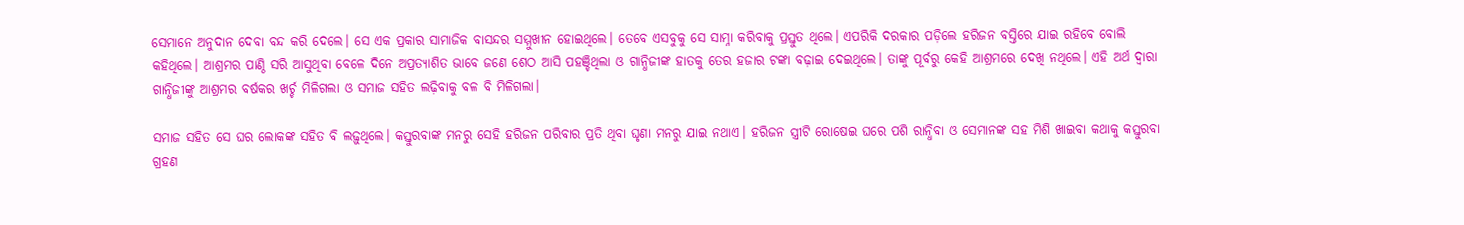ସେମାନେ ଅନୁଦାନ ଦେବା ବନ୍ଦ କରି ଦେଲେ। ସେ ଏକ ପ୍ରକାର ସାମାଜିକ ବାସନ୍ଦର ସମ୍ମୁଖୀନ ହୋଇଥିଲେ। ତେବେ ଏସବୁକୁ ସେ ସାମ୍ନା କରିବାକୁ ପ୍ରସ୍ତୁତ ଥିଲେ। ଏପରିକି ଦରକାର ପଡ଼ିଲେ ହରିଜନ ବସ୍ତିରେ ଯାଇ ରହିବେ ବୋଲି କହିଥିଲେ। ଆଶ୍ରମର ପାଣ୍ଠି ସରି ଆସୁଥିବା ବେଳେ ଦିନେ ଅପ୍ରତ୍ୟାଶିତ ଭାବେ ଜଣେ ଶେଠ ଆସି ପହଞ୍ଚିଥିଲା ଓ ଗାନ୍ଧିଜୀଙ୍କ ହାତକୁ ତେର ହଜାର ଟଙ୍କା ବଢ଼ାଇ ଦେଇଥିଲେ। ତାଙ୍କୁ ପୂର୍ବରୁ କେହି ଆଶ୍ରମରେ ଦେଖି ନଥିଲେ। ଏହି ଅର୍ଥ ଦ୍ୱାରା ଗାନ୍ଧିଜୀଙ୍କୁ ଆଶ୍ରମର ବର୍ଷକର ଖର୍ଚ୍ଚ ମିଳିଗଲା ଓ ସମାଜ ସହିତ ଲଢ଼ିବାକୁ ବଳ ବି ମିଳିଗଲା।

ସମାଜ ସହିତ ସେ ଘର ଲୋକଙ୍କ ସହିତ ବି ଲଢ଼ୁଥିଲେ। କସ୍ତୁରବାଙ୍କ ମନରୁ ସେହି ହରିଜନ ପରିବାର ପ୍ରତି ଥିବା ଘୃଣା ମନରୁ ଯାଇ ନଥାଏ। ହରିଜନ ସ୍ତ୍ରୀଟି ରୋଷେଇ ଘରେ ପଶି ରାନ୍ଧିବା ଓ ସେମାନଙ୍କ ସହ ମିଶି ଖାଇବା କଥାକୁ କସ୍ତୁରବା ଗ୍ରହଣ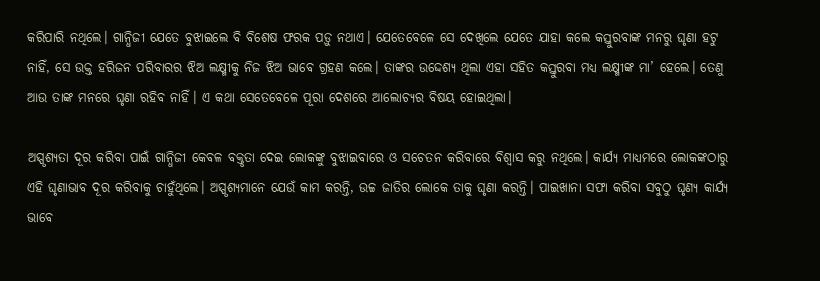କରିପାରି ନଥିଲେ। ଗାନ୍ଧିଜୀ ଯେତେ ବୁଝାଇଲେ ବି ବିଶେଷ ଫରକ ପଡ଼ୁ ନଥାଏ। ଯେତେବେଳେ ସେ ଦେଖିଲେ ଯେତେ ଯାହା କଲେ କସ୍ତୁରବାଙ୍କ ମନରୁ ଘୃଣା ହଟୁ ନାହିଁ, ସେ ଉକ୍ତ ହରିଜନ ପରିବାରର ଝିଅ ଲକ୍ଷ୍ମୀକୁ ନିଜ ଝିଅ ଭାବେ ଗ୍ରହଣ କଲେ। ତାଙ୍କର ଉଦ୍ଦେଶ୍ୟ ଥିଲା ଏହା ସହିତ କସ୍ତୁରବା ମଧ୍ୟ ଲକ୍ଷ୍ମୀଙ୍କ ମା’ ହେଲେ। ତେଣୁ ଆଉ ତାଙ୍କ ମନରେ ଘୃଣା ରହିବ ନାହିଁ। ଏ କଥା ସେତେବେଳେ ପୂରା ଦେଶରେ ଆଲୋଚ୍ୟର ବିଷୟ ହୋଇଥିଲା।

ଅସ୍ପୃଶ୍ୟତା ଦୂର କରିବା ପାଇଁ ଗାନ୍ଧିଜୀ କେବଳ ବକ୍ତୃତା ଦେଇ ଲୋକଙ୍କୁ ବୁଝାଇବାରେ ଓ ସଚେତନ କରିବାରେ ବିଶ୍ୱାସ କରୁ ନଥିଲେ। କାର୍ଯ୍ୟ ମାଧ୍ୟମରେ ଲୋକଙ୍କଠାରୁ ଏହି ଘୃଣାଭାବ ଦୂର କରିବାକୁ ଚାହୁଁଥିଲେ। ଅସ୍ପୃଶ୍ୟମାନେ ଯେଉଁ କାମ କରନ୍ତି, ଉଚ୍ଚ ଜାତିର ଲୋକେ ତାକୁ ଘୃଣା କରନ୍ତି। ପାଇଖାନା ସଫା କରିବା ସବୁଠୁ ଘୃଣ୍ୟ କାର୍ଯ୍ୟ ଭାବେ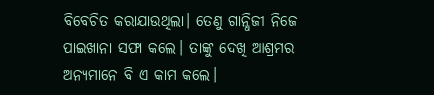ବିବେଚିତ କରାଯାଉଥିଲା। ତେଣୁ ଗାନ୍ଧିଜୀ ନିଜେ ପାଇଖାନା ସଫା କଲେ। ତାଙ୍କୁ ଦେଖି ଆଶ୍ରମର ଅନ୍ୟମାନେ ବି ଏ କାମ କଲେ।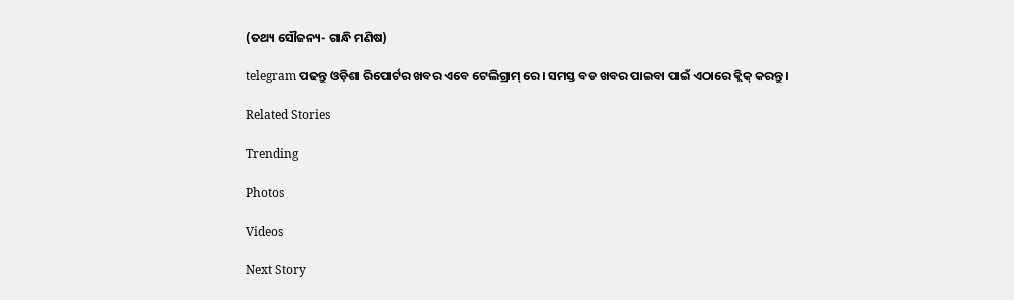(ତଥ୍ୟ ସୌଜନ୍ୟ- ଗାନ୍ଧି ମଣିଷ)

telegram ପଢନ୍ତୁ ଓଡ଼ିଶା ରିପୋର୍ଟର ଖବର ଏବେ ଟେଲିଗ୍ରାମ୍ ରେ। ସମସ୍ତ ବଡ ଖବର ପାଇବା ପାଇଁ ଏଠାରେ କ୍ଲିକ୍ କରନ୍ତୁ।

Related Stories

Trending

Photos

Videos

Next Story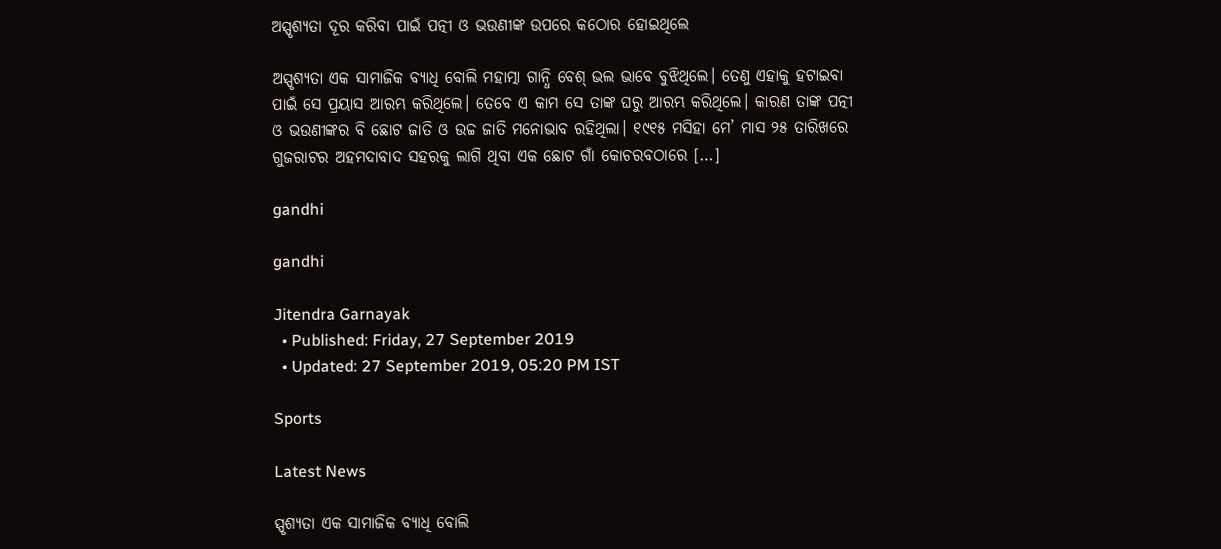ଅସ୍ପୃଶ୍ୟତା ଦୂର କରିବା ପାଇଁ ପତ୍ନୀ ଓ ଭଉଣୀଙ୍କ ଉପରେ କଠୋର ହୋଇଥିଲେ

ଅସ୍ପୃଶ୍ୟତା ଏକ ସାମାଜିକ ବ୍ୟାଧି ବୋଲି ମହାତ୍ମା ଗାନ୍ଧି ବେଶ୍ ଭଲ ଭାବେ ବୁଝିଥିଲେ। ତେଣୁ ଏହାକୁ ହଟାଇବା ପାଇଁ ସେ ପ୍ରୟାସ ଆରମ୍ଭ କରିଥିଲେ। ତେବେ ଏ କାମ ସେ ତାଙ୍କ ଘରୁ ଆରମ୍ଭ କରିଥିଲେ। କାରଣ ତାଙ୍କ ପତ୍ନୀ ଓ ଭଉଣୀଙ୍କର ବି ଛୋଟ ଜାତି ଓ ଉଚ୍ଚ ଜାତି ମନୋଭାବ ରହିଥିଲା। ୧୯୧୫ ମସିହା ମେ’ ମାସ ୨୫ ତାରିଖରେ ଗୁଜରାଟର ଅହମଦାବାଦ ସହରକୁ ଲାଗି ଥିବା ଏକ ଛୋଟ ଗାଁ କୋଚରବଠାରେ […]

gandhi

gandhi

Jitendra Garnayak
  • Published: Friday, 27 September 2019
  • Updated: 27 September 2019, 05:20 PM IST

Sports

Latest News

ସ୍ପୃଶ୍ୟତା ଏକ ସାମାଜିକ ବ୍ୟାଧି ବୋଲି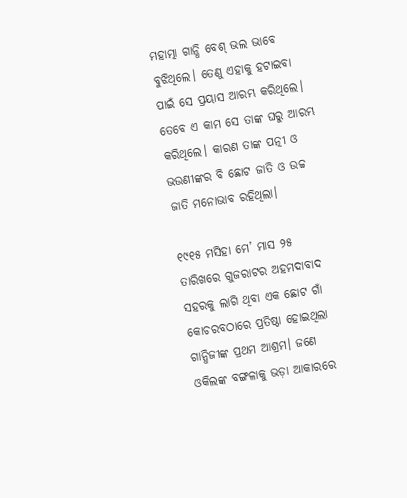ମହାତ୍ମା ଗାନ୍ଧି ବେଶ୍ ଭଲ ଭାବେ ବୁଝିଥିଲେ। ତେଣୁ ଏହାକୁ ହଟାଇବା ପାଇଁ ସେ ପ୍ରୟାସ ଆରମ୍ଭ କରିଥିଲେ। ତେବେ ଏ କାମ ସେ ତାଙ୍କ ଘରୁ ଆରମ୍ଭ କରିଥିଲେ। କାରଣ ତାଙ୍କ ପତ୍ନୀ ଓ ଭଉଣୀଙ୍କର ବି ଛୋଟ ଜାତି ଓ ଉଚ୍ଚ ଜାତି ମନୋଭାବ ରହିଥିଲା।

୧୯୧୫ ମସିହା ମେ’ ମାସ ୨୫ ତାରିଖରେ ଗୁଜରାଟର ଅହମଦାବାଦ ସହରକୁ ଲାଗି ଥିବା ଏକ ଛୋଟ ଗାଁ କୋଚରବଠାରେ ପ୍ରତିଷ୍ଠା ହୋଇଥିଲା ଗାନ୍ଧିଜୀଙ୍କ ପ୍ରଥମ ଆଶ୍ରମ। ଜଣେ ଓକିଲଙ୍କ ବଙ୍ଗଳାକୁ ଭଡ଼ା ଆକାରରେ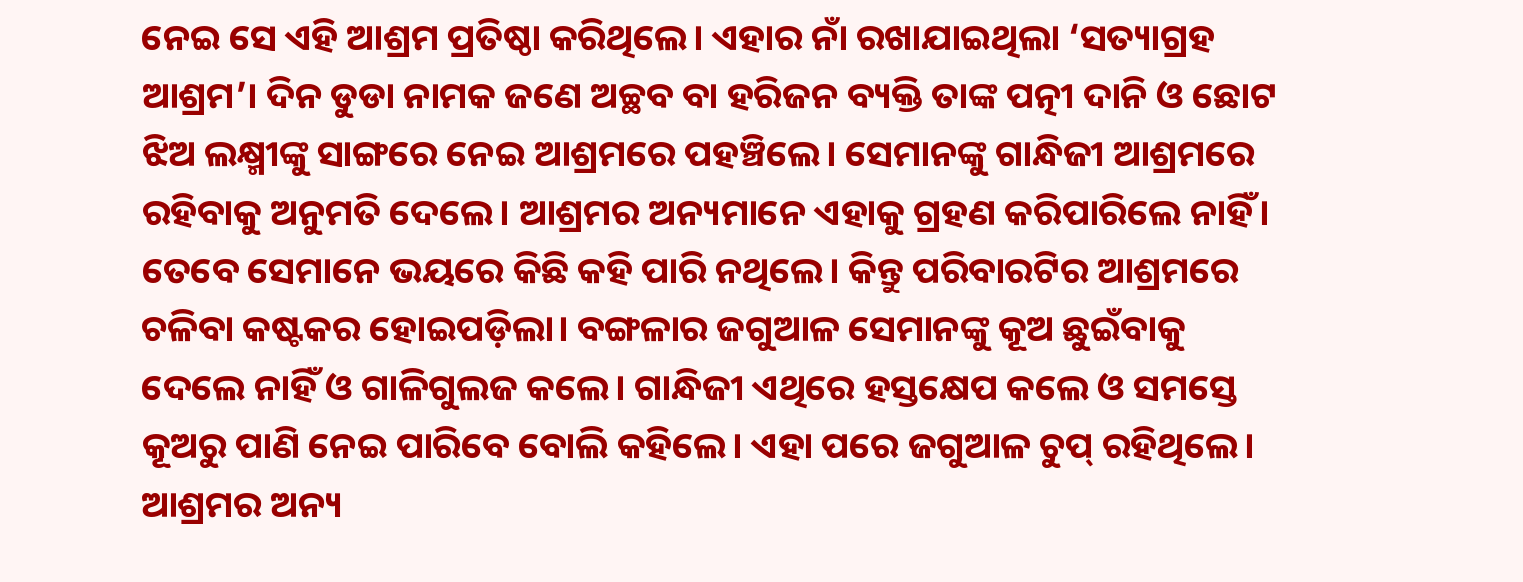ନେଇ ସେ ଏହି ଆଶ୍ରମ ପ୍ରତିଷ୍ଠା କରିଥିଲେ। ଏହାର ନାଁ ରଖାଯାଇଥିଲା ‘ସତ୍ୟାଗ୍ରହ ଆଶ୍ରମ’। ଦିନ ଡୁଡା ନାମକ ଜଣେ ଅଚ୍ଛବ ବା ହରିଜନ ବ୍ୟକ୍ତି ତାଙ୍କ ପତ୍ନୀ ଦାନି ଓ ଛୋଟ ଝିଅ ଲକ୍ଷ୍ମୀଙ୍କୁ ସାଙ୍ଗରେ ନେଇ ଆଶ୍ରମରେ ପହଞ୍ଚିଲେ। ସେମାନଙ୍କୁ ଗାନ୍ଧିଜୀ ଆଶ୍ରମରେ ରହିବାକୁ ଅନୁମତି ଦେଲେ। ଆଶ୍ରମର ଅନ୍ୟମାନେ ଏହାକୁ ଗ୍ରହଣ କରିପାରିଲେ ନାହିଁ। ତେବେ ସେମାନେ ଭୟରେ କିଛି କହି ପାରି ନଥିଲେ। କିନ୍ତୁ ପରିବାରଟିର ଆଶ୍ରମରେ ଚଳିବା କଷ୍ଟକର ହୋଇପଡ଼ିଲା। ବଙ୍ଗଳାର ଜଗୁଆଳ ସେମାନଙ୍କୁ କୂଅ ଛୁଇଁବାକୁ ଦେଲେ ନାହିଁ ଓ ଗାଳିଗୁଲଜ କଲେ। ଗାନ୍ଧିଜୀ ଏଥିରେ ହସ୍ତକ୍ଷେପ କଲେ ଓ ସମସ୍ତେ କୂଅରୁ ପାଣି ନେଇ ପାରିବେ ବୋଲି କହିଲେ। ଏହା ପରେ ଜଗୁଆଳ ଚୁପ୍ ରହିଥିଲେ। ଆଶ୍ରମର ଅନ୍ୟ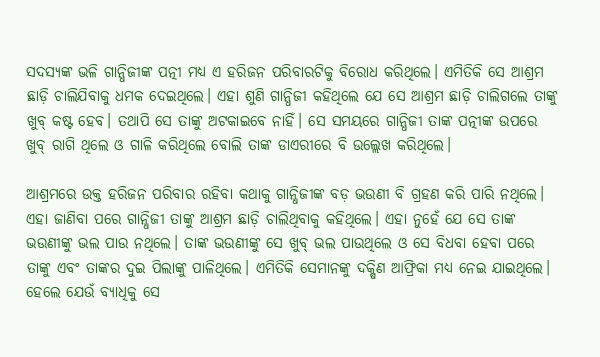ସଦସ୍ୟଙ୍କ ଭଳି ଗାନ୍ଧିଜୀଙ୍କ ପତ୍ନୀ ମଧ୍ୟ ଏ ହରିଜନ ପରିବାରଟିକୁ ବିରୋଧ କରିଥିଲେ। ଏମିତିକି ସେ ଆଶ୍ରମ ଛାଡ଼ି ଚାଲିଯିବାକୁ ଧମକ ଦେଇଥିଲେ। ଏହା ଶୁଣି ଗାନ୍ଧିଜୀ କହିଥିଲେ ଯେ ସେ ଆଶ୍ରମ ଛାଡ଼ି ଚାଲିଗଲେ ତାଙ୍କୁ ଖୁବ୍ କଷ୍ଟ ହେବ। ତଥାପି ସେ ତାଙ୍କୁ ଅଟକାଇବେ ନାହିଁ। ସେ ସମୟରେ ଗାନ୍ଧିଜୀ ତାଙ୍କ ପତ୍ନୀଙ୍କ ଉପରେ ଖୁବ୍ ରାଗି ଥିଲେ ଓ ଗାଳି କରିଥିଲେ ବୋଲି ତାଙ୍କ ଡାଏରୀରେ ବି ଉଲ୍ଲେଖ କରିଥିଲେ।

ଆଶ୍ରମରେ ଉକ୍ତ ହରିଜନ ପରିବାର ରହିବା କଥାକୁ ଗାନ୍ଧିଜୀଙ୍କ ବଡ଼ ଭଉଣୀ ବି ଗ୍ରହଣ କରି ପାରି ନଥିଲେ। ଏହା ଜାଣିବା ପରେ ଗାନ୍ଧିଜୀ ତାଙ୍କୁ ଆଶ୍ରମ ଛାଡ଼ି ଚାଲିଥିବାକୁ କହିଥିଲେ। ଏହା ନୁହେଁ ଯେ ସେ ତାଙ୍କ ଭଉଣୀଙ୍କୁ ଭଲ ପାଉ ନଥିଲେ। ତାଙ୍କ ଭଉଣୀଙ୍କୁ ସେ ଖୁବ୍ ଭଲ ପାଉଥିଲେ ଓ ସେ ବିଧବା ହେବା ପରେ ତାଙ୍କୁ ଏବଂ ତାଙ୍କର ଦୁଇ ପିଲାଙ୍କୁ ପାଳିଥିଲେ। ଏମିତିକି ସେମାନଙ୍କୁ ଦକ୍ଷିଣ ଆଫ୍ରିକା ମଧ୍ୟ ନେଇ ଯାଇଥିଲେ। ହେଲେ ଯେଉଁ ବ୍ୟାଧିକୁ ସେ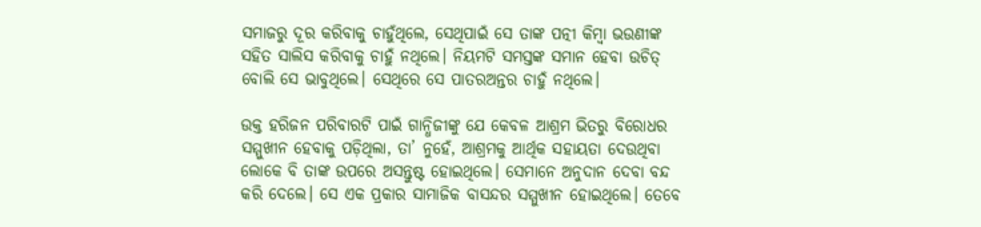ସମାଜରୁ ଦୂର କରିବାକୁ ଚାହୁଁଥିଲେ, ସେଥିପାଇଁ ସେ ତାଙ୍କ ପତ୍ନୀ କିମ୍ବା ଭଉଣୀଙ୍କ ସହିତ ସାଲିସ କରିବାକୁ ଚାହୁଁ ନଥିଲେ। ନିୟମଟି ସମସ୍ତଙ୍କ ସମାନ ହେବା ଉଚିତ୍ ବୋଲି ସେ ଭାବୁଥିଲେ। ସେଥିରେ ସେ ପାତରଅନ୍ତର ଚାହୁଁ ନଥିଲେ।

ଉକ୍ତ ହରିଜନ ପରିବାରଟି ପାଇଁ ଗାନ୍ଧିଜୀଙ୍କୁ ଯେ କେବଳ ଆଶ୍ରମ ଭିତରୁ ବିରୋଧର ସମ୍ମୁଖୀନ ହେବାକୁ ପଡ଼ିଥିଲା, ତା’ ନୁହେଁ, ଆଶ୍ରମକୁ ଆର୍ଥିକ ସହାୟତା ଦେଉଥିବା ଲୋକେ ବି ତାଙ୍କ ଉପରେ ଅସନ୍ତୁଷ୍ଟ ହୋଇଥିଲେ। ସେମାନେ ଅନୁଦାନ ଦେବା ବନ୍ଦ କରି ଦେଲେ। ସେ ଏକ ପ୍ରକାର ସାମାଜିକ ବାସନ୍ଦର ସମ୍ମୁଖୀନ ହୋଇଥିଲେ। ତେବେ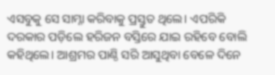ଏସବୁକୁ ସେ ସାମ୍ନା କରିବାକୁ ପ୍ରସ୍ତୁତ ଥିଲେ। ଏପରିକି ଦରକାର ପଡ଼ିଲେ ହରିଜନ ବସ୍ତିରେ ଯାଇ ରହିବେ ବୋଲି କହିଥିଲେ। ଆଶ୍ରମର ପାଣ୍ଠି ସରି ଆସୁଥିବା ବେଳେ ଦିନେ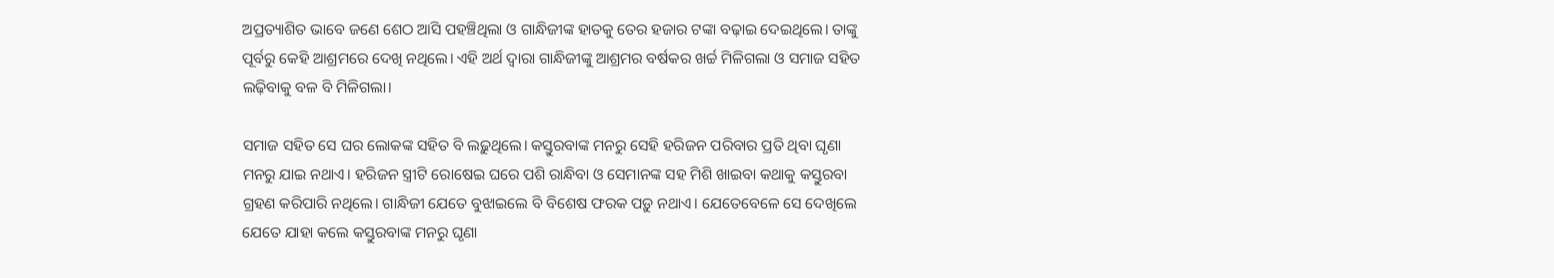ଅପ୍ରତ୍ୟାଶିତ ଭାବେ ଜଣେ ଶେଠ ଆସି ପହଞ୍ଚିଥିଲା ଓ ଗାନ୍ଧିଜୀଙ୍କ ହାତକୁ ତେର ହଜାର ଟଙ୍କା ବଢ଼ାଇ ଦେଇଥିଲେ। ତାଙ୍କୁ ପୂର୍ବରୁ କେହି ଆଶ୍ରମରେ ଦେଖି ନଥିଲେ। ଏହି ଅର୍ଥ ଦ୍ୱାରା ଗାନ୍ଧିଜୀଙ୍କୁ ଆଶ୍ରମର ବର୍ଷକର ଖର୍ଚ୍ଚ ମିଳିଗଲା ଓ ସମାଜ ସହିତ ଲଢ଼ିବାକୁ ବଳ ବି ମିଳିଗଲା।

ସମାଜ ସହିତ ସେ ଘର ଲୋକଙ୍କ ସହିତ ବି ଲଢ଼ୁଥିଲେ। କସ୍ତୁରବାଙ୍କ ମନରୁ ସେହି ହରିଜନ ପରିବାର ପ୍ରତି ଥିବା ଘୃଣା ମନରୁ ଯାଇ ନଥାଏ। ହରିଜନ ସ୍ତ୍ରୀଟି ରୋଷେଇ ଘରେ ପଶି ରାନ୍ଧିବା ଓ ସେମାନଙ୍କ ସହ ମିଶି ଖାଇବା କଥାକୁ କସ୍ତୁରବା ଗ୍ରହଣ କରିପାରି ନଥିଲେ। ଗାନ୍ଧିଜୀ ଯେତେ ବୁଝାଇଲେ ବି ବିଶେଷ ଫରକ ପଡ଼ୁ ନଥାଏ। ଯେତେବେଳେ ସେ ଦେଖିଲେ ଯେତେ ଯାହା କଲେ କସ୍ତୁରବାଙ୍କ ମନରୁ ଘୃଣା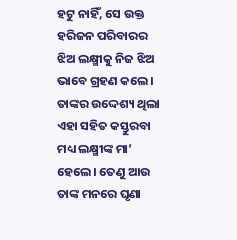ହଟୁ ନାହିଁ, ସେ ଉକ୍ତ ହରିଜନ ପରିବାରର ଝିଅ ଲକ୍ଷ୍ମୀକୁ ନିଜ ଝିଅ ଭାବେ ଗ୍ରହଣ କଲେ। ତାଙ୍କର ଉଦ୍ଦେଶ୍ୟ ଥିଲା ଏହା ସହିତ କସ୍ତୁରବା ମଧ୍ୟ ଲକ୍ଷ୍ମୀଙ୍କ ମା’ ହେଲେ। ତେଣୁ ଆଉ ତାଙ୍କ ମନରେ ଘୃଣା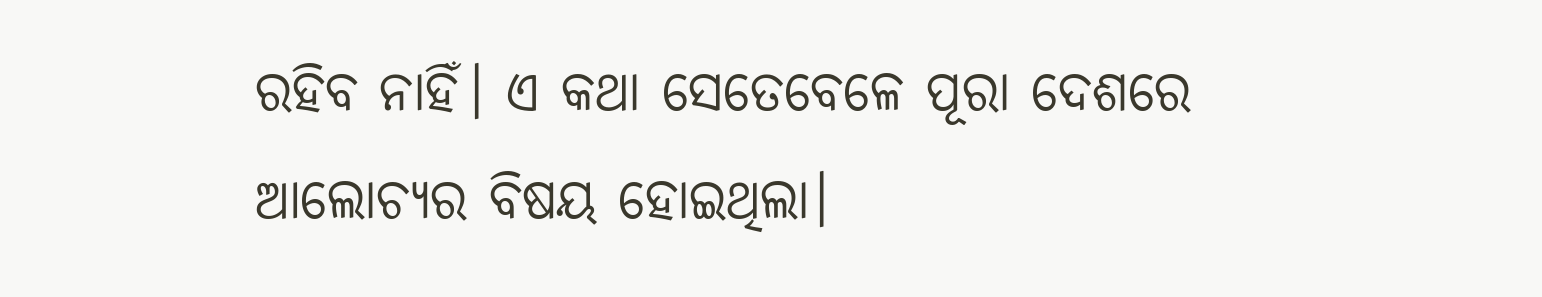ରହିବ ନାହିଁ। ଏ କଥା ସେତେବେଳେ ପୂରା ଦେଶରେ ଆଲୋଚ୍ୟର ବିଷୟ ହୋଇଥିଲା।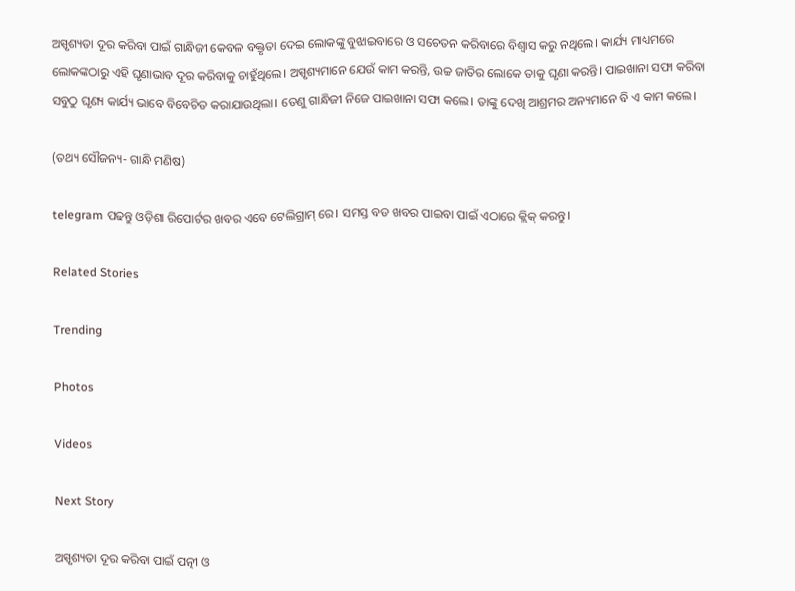ଅସ୍ପୃଶ୍ୟତା ଦୂର କରିବା ପାଇଁ ଗାନ୍ଧିଜୀ କେବଳ ବକ୍ତୃତା ଦେଇ ଲୋକଙ୍କୁ ବୁଝାଇବାରେ ଓ ସଚେତନ କରିବାରେ ବିଶ୍ୱାସ କରୁ ନଥିଲେ। କାର୍ଯ୍ୟ ମାଧ୍ୟମରେ ଲୋକଙ୍କଠାରୁ ଏହି ଘୃଣାଭାବ ଦୂର କରିବାକୁ ଚାହୁଁଥିଲେ। ଅସ୍ପୃଶ୍ୟମାନେ ଯେଉଁ କାମ କରନ୍ତି, ଉଚ୍ଚ ଜାତିର ଲୋକେ ତାକୁ ଘୃଣା କରନ୍ତି। ପାଇଖାନା ସଫା କରିବା ସବୁଠୁ ଘୃଣ୍ୟ କାର୍ଯ୍ୟ ଭାବେ ବିବେଚିତ କରାଯାଉଥିଲା। ତେଣୁ ଗାନ୍ଧିଜୀ ନିଜେ ପାଇଖାନା ସଫା କଲେ। ତାଙ୍କୁ ଦେଖି ଆଶ୍ରମର ଅନ୍ୟମାନେ ବି ଏ କାମ କଲେ।

(ତଥ୍ୟ ସୌଜନ୍ୟ- ଗାନ୍ଧି ମଣିଷ)

telegram ପଢନ୍ତୁ ଓଡ଼ିଶା ରିପୋର୍ଟର ଖବର ଏବେ ଟେଲିଗ୍ରାମ୍ ରେ। ସମସ୍ତ ବଡ ଖବର ପାଇବା ପାଇଁ ଏଠାରେ କ୍ଲିକ୍ କରନ୍ତୁ।

Related Stories

Trending

Photos

Videos

Next Story

ଅସ୍ପୃଶ୍ୟତା ଦୂର କରିବା ପାଇଁ ପତ୍ନୀ ଓ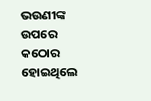ଭଉଣୀଙ୍କ ଉପରେ କଠୋର ହୋଇଥିଲେ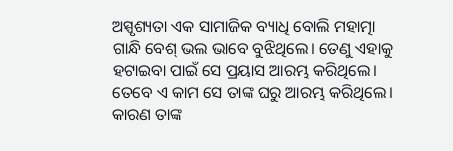ଅସ୍ପୃଶ୍ୟତା ଏକ ସାମାଜିକ ବ୍ୟାଧି ବୋଲି ମହାତ୍ମା ଗାନ୍ଧି ବେଶ୍ ଭଲ ଭାବେ ବୁଝିଥିଲେ। ତେଣୁ ଏହାକୁ ହଟାଇବା ପାଇଁ ସେ ପ୍ରୟାସ ଆରମ୍ଭ କରିଥିଲେ। ତେବେ ଏ କାମ ସେ ତାଙ୍କ ଘରୁ ଆରମ୍ଭ କରିଥିଲେ। କାରଣ ତାଙ୍କ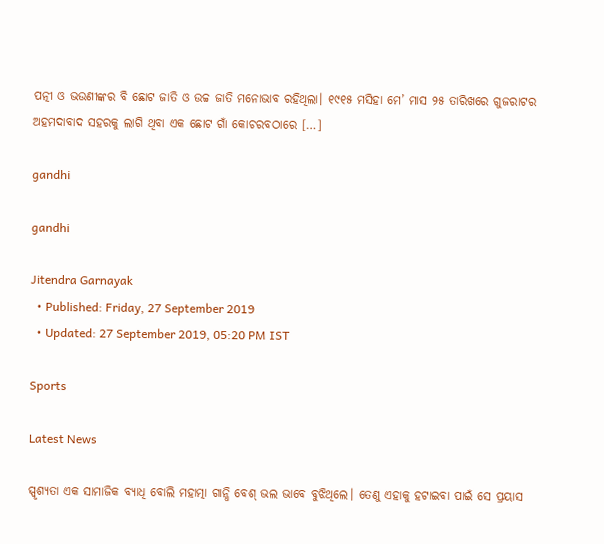ପତ୍ନୀ ଓ ଭଉଣୀଙ୍କର ବି ଛୋଟ ଜାତି ଓ ଉଚ୍ଚ ଜାତି ମନୋଭାବ ରହିଥିଲା। ୧୯୧୫ ମସିହା ମେ’ ମାସ ୨୫ ତାରିଖରେ ଗୁଜରାଟର ଅହମଦାବାଦ ସହରକୁ ଲାଗି ଥିବା ଏକ ଛୋଟ ଗାଁ କୋଚରବଠାରେ […]

gandhi

gandhi

Jitendra Garnayak
  • Published: Friday, 27 September 2019
  • Updated: 27 September 2019, 05:20 PM IST

Sports

Latest News

ସ୍ପୃଶ୍ୟତା ଏକ ସାମାଜିକ ବ୍ୟାଧି ବୋଲି ମହାତ୍ମା ଗାନ୍ଧି ବେଶ୍ ଭଲ ଭାବେ ବୁଝିଥିଲେ। ତେଣୁ ଏହାକୁ ହଟାଇବା ପାଇଁ ସେ ପ୍ରୟାସ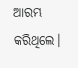ଆରମ୍ଭ କରିଥିଲେ।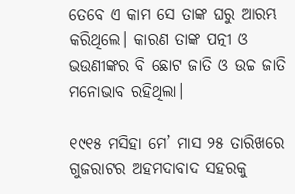ତେବେ ଏ କାମ ସେ ତାଙ୍କ ଘରୁ ଆରମ୍ଭ କରିଥିଲେ। କାରଣ ତାଙ୍କ ପତ୍ନୀ ଓ ଭଉଣୀଙ୍କର ବି ଛୋଟ ଜାତି ଓ ଉଚ୍ଚ ଜାତି ମନୋଭାବ ରହିଥିଲା।

୧୯୧୫ ମସିହା ମେ’ ମାସ ୨୫ ତାରିଖରେ ଗୁଜରାଟର ଅହମଦାବାଦ ସହରକୁ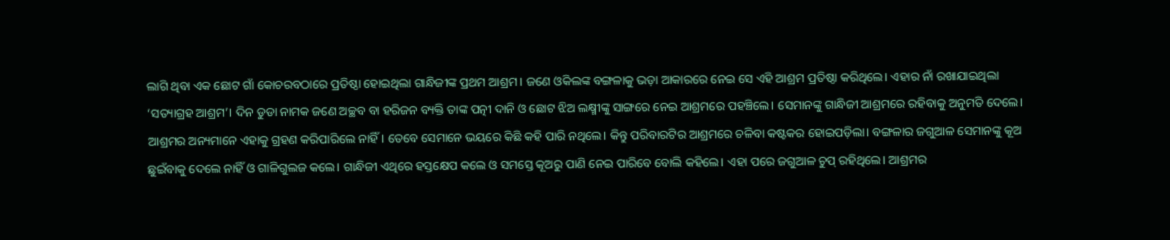ଲାଗି ଥିବା ଏକ ଛୋଟ ଗାଁ କୋଚରବଠାରେ ପ୍ରତିଷ୍ଠା ହୋଇଥିଲା ଗାନ୍ଧିଜୀଙ୍କ ପ୍ରଥମ ଆଶ୍ରମ। ଜଣେ ଓକିଲଙ୍କ ବଙ୍ଗଳାକୁ ଭଡ଼ା ଆକାରରେ ନେଇ ସେ ଏହି ଆଶ୍ରମ ପ୍ରତିଷ୍ଠା କରିଥିଲେ। ଏହାର ନାଁ ରଖାଯାଇଥିଲା ‘ସତ୍ୟାଗ୍ରହ ଆଶ୍ରମ’। ଦିନ ଡୁଡା ନାମକ ଜଣେ ଅଚ୍ଛବ ବା ହରିଜନ ବ୍ୟକ୍ତି ତାଙ୍କ ପତ୍ନୀ ଦାନି ଓ ଛୋଟ ଝିଅ ଲକ୍ଷ୍ମୀଙ୍କୁ ସାଙ୍ଗରେ ନେଇ ଆଶ୍ରମରେ ପହଞ୍ଚିଲେ। ସେମାନଙ୍କୁ ଗାନ୍ଧିଜୀ ଆଶ୍ରମରେ ରହିବାକୁ ଅନୁମତି ଦେଲେ। ଆଶ୍ରମର ଅନ୍ୟମାନେ ଏହାକୁ ଗ୍ରହଣ କରିପାରିଲେ ନାହିଁ। ତେବେ ସେମାନେ ଭୟରେ କିଛି କହି ପାରି ନଥିଲେ। କିନ୍ତୁ ପରିବାରଟିର ଆଶ୍ରମରେ ଚଳିବା କଷ୍ଟକର ହୋଇପଡ଼ିଲା। ବଙ୍ଗଳାର ଜଗୁଆଳ ସେମାନଙ୍କୁ କୂଅ ଛୁଇଁବାକୁ ଦେଲେ ନାହିଁ ଓ ଗାଳିଗୁଲଜ କଲେ। ଗାନ୍ଧିଜୀ ଏଥିରେ ହସ୍ତକ୍ଷେପ କଲେ ଓ ସମସ୍ତେ କୂଅରୁ ପାଣି ନେଇ ପାରିବେ ବୋଲି କହିଲେ। ଏହା ପରେ ଜଗୁଆଳ ଚୁପ୍ ରହିଥିଲେ। ଆଶ୍ରମର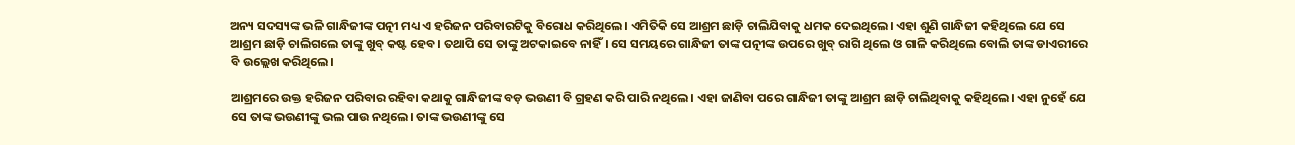ଅନ୍ୟ ସଦସ୍ୟଙ୍କ ଭଳି ଗାନ୍ଧିଜୀଙ୍କ ପତ୍ନୀ ମଧ୍ୟ ଏ ହରିଜନ ପରିବାରଟିକୁ ବିରୋଧ କରିଥିଲେ। ଏମିତିକି ସେ ଆଶ୍ରମ ଛାଡ଼ି ଚାଲିଯିବାକୁ ଧମକ ଦେଇଥିଲେ। ଏହା ଶୁଣି ଗାନ୍ଧିଜୀ କହିଥିଲେ ଯେ ସେ ଆଶ୍ରମ ଛାଡ଼ି ଚାଲିଗଲେ ତାଙ୍କୁ ଖୁବ୍ କଷ୍ଟ ହେବ। ତଥାପି ସେ ତାଙ୍କୁ ଅଟକାଇବେ ନାହିଁ। ସେ ସମୟରେ ଗାନ୍ଧିଜୀ ତାଙ୍କ ପତ୍ନୀଙ୍କ ଉପରେ ଖୁବ୍ ରାଗି ଥିଲେ ଓ ଗାଳି କରିଥିଲେ ବୋଲି ତାଙ୍କ ଡାଏରୀରେ ବି ଉଲ୍ଲେଖ କରିଥିଲେ।

ଆଶ୍ରମରେ ଉକ୍ତ ହରିଜନ ପରିବାର ରହିବା କଥାକୁ ଗାନ୍ଧିଜୀଙ୍କ ବଡ଼ ଭଉଣୀ ବି ଗ୍ରହଣ କରି ପାରି ନଥିଲେ। ଏହା ଜାଣିବା ପରେ ଗାନ୍ଧିଜୀ ତାଙ୍କୁ ଆଶ୍ରମ ଛାଡ଼ି ଚାଲିଥିବାକୁ କହିଥିଲେ। ଏହା ନୁହେଁ ଯେ ସେ ତାଙ୍କ ଭଉଣୀଙ୍କୁ ଭଲ ପାଉ ନଥିଲେ। ତାଙ୍କ ଭଉଣୀଙ୍କୁ ସେ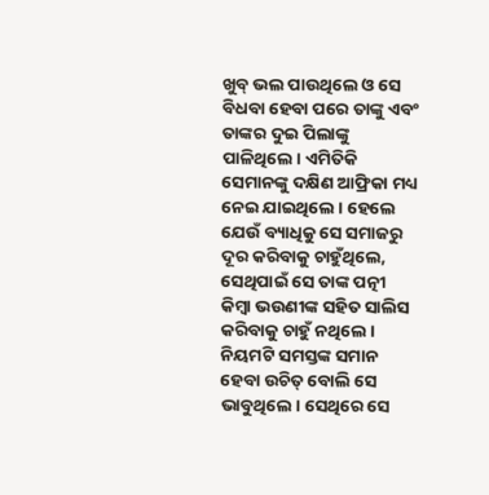ଖୁବ୍ ଭଲ ପାଉଥିଲେ ଓ ସେ ବିଧବା ହେବା ପରେ ତାଙ୍କୁ ଏବଂ ତାଙ୍କର ଦୁଇ ପିଲାଙ୍କୁ ପାଳିଥିଲେ। ଏମିତିକି ସେମାନଙ୍କୁ ଦକ୍ଷିଣ ଆଫ୍ରିକା ମଧ୍ୟ ନେଇ ଯାଇଥିଲେ। ହେଲେ ଯେଉଁ ବ୍ୟାଧିକୁ ସେ ସମାଜରୁ ଦୂର କରିବାକୁ ଚାହୁଁଥିଲେ, ସେଥିପାଇଁ ସେ ତାଙ୍କ ପତ୍ନୀ କିମ୍ବା ଭଉଣୀଙ୍କ ସହିତ ସାଲିସ କରିବାକୁ ଚାହୁଁ ନଥିଲେ। ନିୟମଟି ସମସ୍ତଙ୍କ ସମାନ ହେବା ଉଚିତ୍ ବୋଲି ସେ ଭାବୁଥିଲେ। ସେଥିରେ ସେ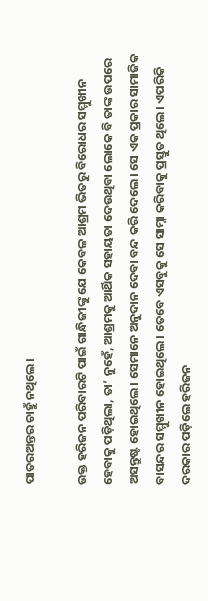ପାତରଅନ୍ତର ଚାହୁଁ ନଥିଲେ।

ଉକ୍ତ ହରିଜନ ପରିବାରଟି ପାଇଁ ଗାନ୍ଧିଜୀଙ୍କୁ ଯେ କେବଳ ଆଶ୍ରମ ଭିତରୁ ବିରୋଧର ସମ୍ମୁଖୀନ ହେବାକୁ ପଡ଼ିଥିଲା, ତା’ ନୁହେଁ, ଆଶ୍ରମକୁ ଆର୍ଥିକ ସହାୟତା ଦେଉଥିବା ଲୋକେ ବି ତାଙ୍କ ଉପରେ ଅସନ୍ତୁଷ୍ଟ ହୋଇଥିଲେ। ସେମାନେ ଅନୁଦାନ ଦେବା ବନ୍ଦ କରି ଦେଲେ। ସେ ଏକ ପ୍ରକାର ସାମାଜିକ ବାସନ୍ଦର ସମ୍ମୁଖୀନ ହୋଇଥିଲେ। ତେବେ ଏସବୁକୁ ସେ ସାମ୍ନା କରିବାକୁ ପ୍ରସ୍ତୁତ ଥିଲେ। ଏପରିକି ଦରକାର ପଡ଼ିଲେ ହରିଜନ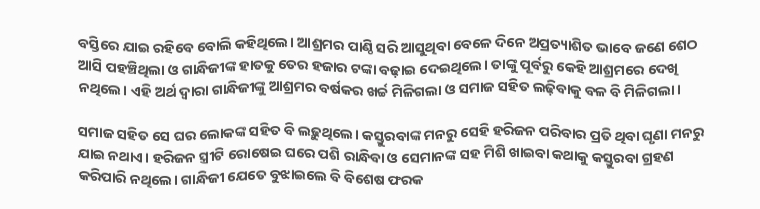ବସ୍ତିରେ ଯାଇ ରହିବେ ବୋଲି କହିଥିଲେ। ଆଶ୍ରମର ପାଣ୍ଠି ସରି ଆସୁଥିବା ବେଳେ ଦିନେ ଅପ୍ରତ୍ୟାଶିତ ଭାବେ ଜଣେ ଶେଠ ଆସି ପହଞ୍ଚିଥିଲା ଓ ଗାନ୍ଧିଜୀଙ୍କ ହାତକୁ ତେର ହଜାର ଟଙ୍କା ବଢ଼ାଇ ଦେଇଥିଲେ। ତାଙ୍କୁ ପୂର୍ବରୁ କେହି ଆଶ୍ରମରେ ଦେଖି ନଥିଲେ। ଏହି ଅର୍ଥ ଦ୍ୱାରା ଗାନ୍ଧିଜୀଙ୍କୁ ଆଶ୍ରମର ବର୍ଷକର ଖର୍ଚ୍ଚ ମିଳିଗଲା ଓ ସମାଜ ସହିତ ଲଢ଼ିବାକୁ ବଳ ବି ମିଳିଗଲା।

ସମାଜ ସହିତ ସେ ଘର ଲୋକଙ୍କ ସହିତ ବି ଲଢ଼ୁଥିଲେ। କସ୍ତୁରବାଙ୍କ ମନରୁ ସେହି ହରିଜନ ପରିବାର ପ୍ରତି ଥିବା ଘୃଣା ମନରୁ ଯାଇ ନଥାଏ। ହରିଜନ ସ୍ତ୍ରୀଟି ରୋଷେଇ ଘରେ ପଶି ରାନ୍ଧିବା ଓ ସେମାନଙ୍କ ସହ ମିଶି ଖାଇବା କଥାକୁ କସ୍ତୁରବା ଗ୍ରହଣ କରିପାରି ନଥିଲେ। ଗାନ୍ଧିଜୀ ଯେତେ ବୁଝାଇଲେ ବି ବିଶେଷ ଫରକ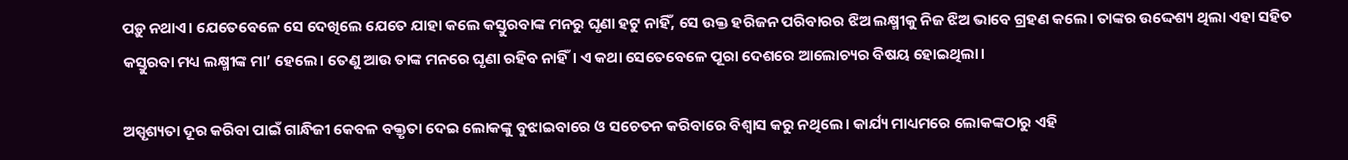ପଡ଼ୁ ନଥାଏ। ଯେତେବେଳେ ସେ ଦେଖିଲେ ଯେତେ ଯାହା କଲେ କସ୍ତୁରବାଙ୍କ ମନରୁ ଘୃଣା ହଟୁ ନାହିଁ, ସେ ଉକ୍ତ ହରିଜନ ପରିବାରର ଝିଅ ଲକ୍ଷ୍ମୀକୁ ନିଜ ଝିଅ ଭାବେ ଗ୍ରହଣ କଲେ। ତାଙ୍କର ଉଦ୍ଦେଶ୍ୟ ଥିଲା ଏହା ସହିତ କସ୍ତୁରବା ମଧ୍ୟ ଲକ୍ଷ୍ମୀଙ୍କ ମା’ ହେଲେ। ତେଣୁ ଆଉ ତାଙ୍କ ମନରେ ଘୃଣା ରହିବ ନାହିଁ। ଏ କଥା ସେତେବେଳେ ପୂରା ଦେଶରେ ଆଲୋଚ୍ୟର ବିଷୟ ହୋଇଥିଲା।

ଅସ୍ପୃଶ୍ୟତା ଦୂର କରିବା ପାଇଁ ଗାନ୍ଧିଜୀ କେବଳ ବକ୍ତୃତା ଦେଇ ଲୋକଙ୍କୁ ବୁଝାଇବାରେ ଓ ସଚେତନ କରିବାରେ ବିଶ୍ୱାସ କରୁ ନଥିଲେ। କାର୍ଯ୍ୟ ମାଧ୍ୟମରେ ଲୋକଙ୍କଠାରୁ ଏହି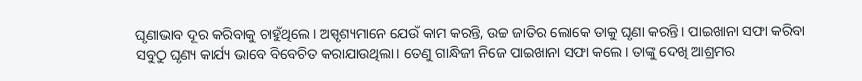ଘୃଣାଭାବ ଦୂର କରିବାକୁ ଚାହୁଁଥିଲେ। ଅସ୍ପୃଶ୍ୟମାନେ ଯେଉଁ କାମ କରନ୍ତି, ଉଚ୍ଚ ଜାତିର ଲୋକେ ତାକୁ ଘୃଣା କରନ୍ତି। ପାଇଖାନା ସଫା କରିବା ସବୁଠୁ ଘୃଣ୍ୟ କାର୍ଯ୍ୟ ଭାବେ ବିବେଚିତ କରାଯାଉଥିଲା। ତେଣୁ ଗାନ୍ଧିଜୀ ନିଜେ ପାଇଖାନା ସଫା କଲେ। ତାଙ୍କୁ ଦେଖି ଆଶ୍ରମର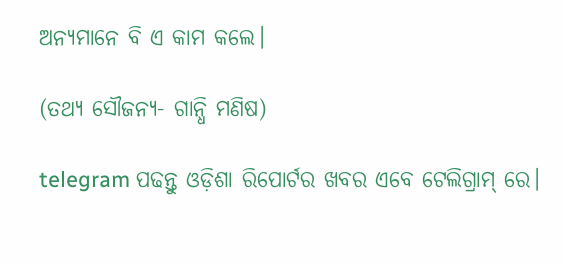ଅନ୍ୟମାନେ ବି ଏ କାମ କଲେ।

(ତଥ୍ୟ ସୌଜନ୍ୟ- ଗାନ୍ଧି ମଣିଷ)

telegram ପଢନ୍ତୁ ଓଡ଼ିଶା ରିପୋର୍ଟର ଖବର ଏବେ ଟେଲିଗ୍ରାମ୍ ରେ।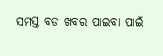ସମସ୍ତ ବଡ ଖବର ପାଇବା ପାଇଁ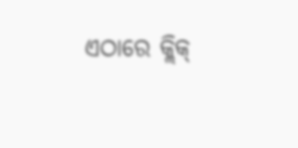ଏଠାରେ କ୍ଲିକ୍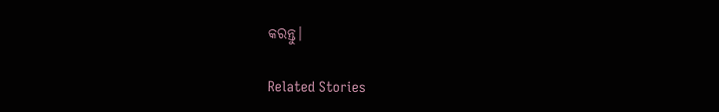କରନ୍ତୁ।

Related Stories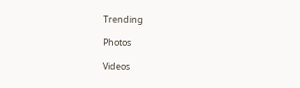Trending

Photos

Videos